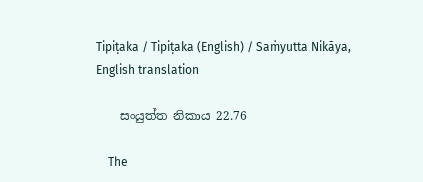Tipiṭaka / Tipiṭaka (English) / Saṁyutta Nikāya, English translation

    සංයුත්ත නිකාය 22.76

    The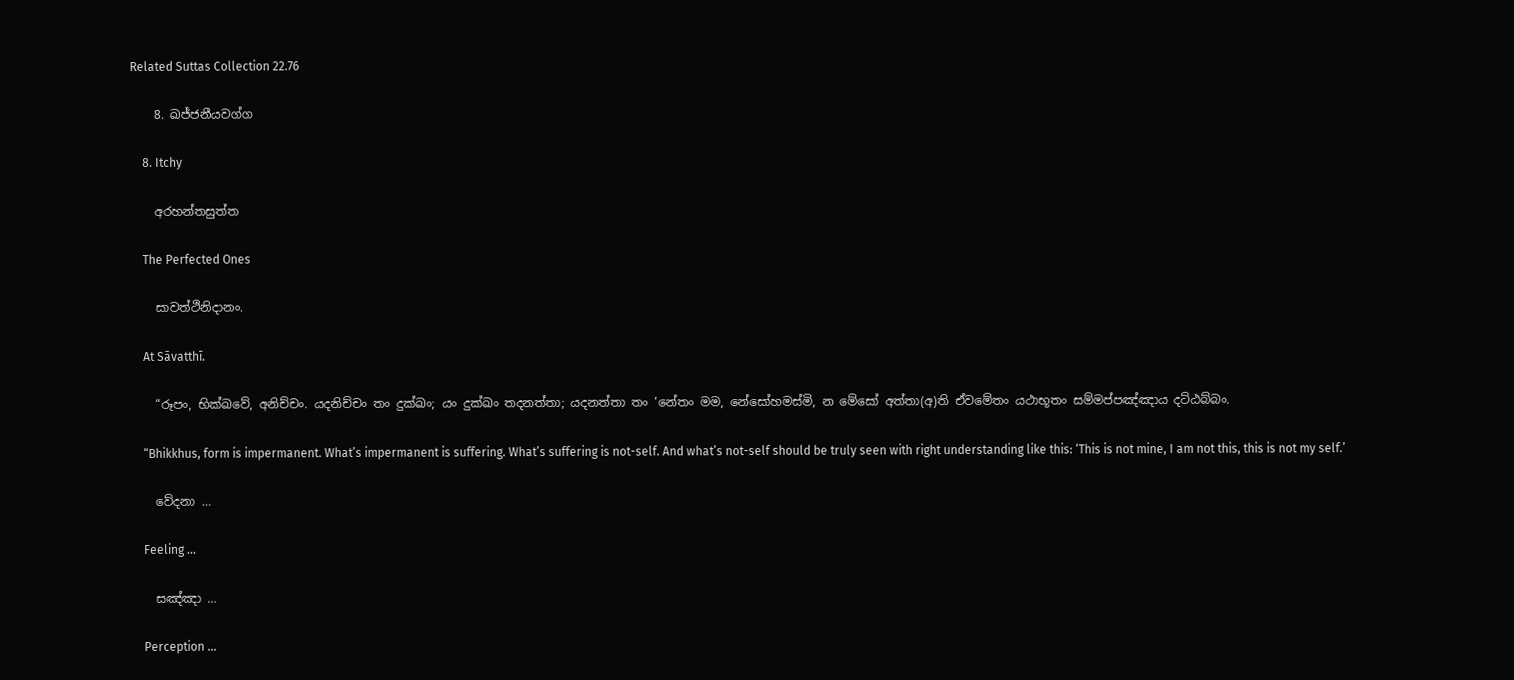Related Suttas Collection 22.76

    8. ඛජ්ජනීයවග්ග

    8. Itchy

    අරහන්තසුත්ත

    The Perfected Ones

    සාවත්ථිනිදානං.

    At Sāvatthī.

    “රූපං, භික්ඛවේ, අනිච්චං. යදනිච්චං තං දුක්ඛං; යං දුක්ඛං තදනත්තා; යදනත්තා තං ‘නේතං මම, නේසෝහමස්මි, න මේසෝ අත්තා(අ)ති ඒවමේතං යථාභූතං සම්මප්පඤ්ඤාය දට්ඨබ්බං.

    “Bhikkhus, form is impermanent. What’s impermanent is suffering. What’s suffering is not-self. And what’s not-self should be truly seen with right understanding like this: ‘This is not mine, I am not this, this is not my self.’

    වේදනා …

    Feeling …

    සඤ්ඤා …

    Perception …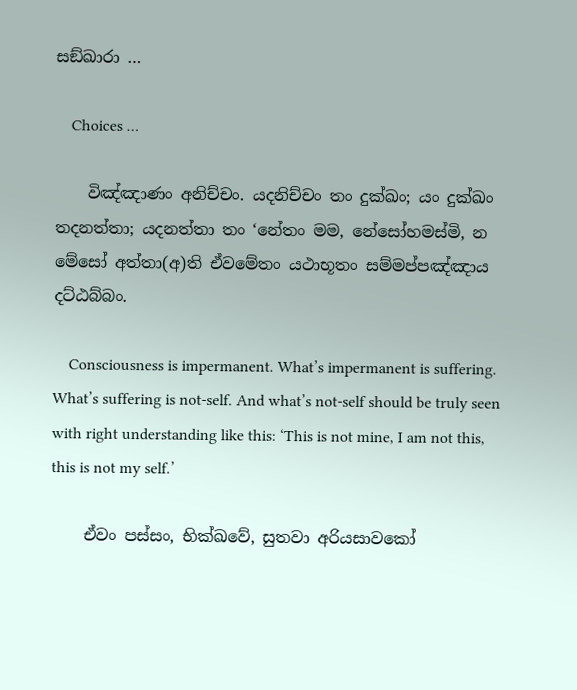සඞ්ඛාරා …

    Choices …

    විඤ්ඤාණං අනිච්චං. යදනිච්චං තං දුක්ඛං; යං දුක්ඛං තදනත්තා; යදනත්තා තං ‘නේතං මම, නේසෝහමස්මි, න මේසෝ අත්තා(අ)ති ඒවමේතං යථාභූතං සම්මප්පඤ්ඤාය දට්ඨබ්බං.

    Consciousness is impermanent. What’s impermanent is suffering. What’s suffering is not-self. And what’s not-self should be truly seen with right understanding like this: ‘This is not mine, I am not this, this is not my self.’

    ඒවං පස්සං, භික්ඛවේ, සුතවා අරියසාවකෝ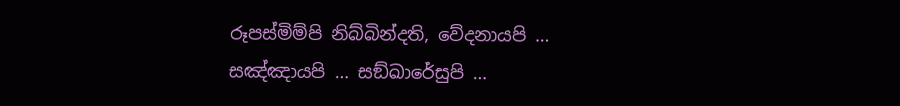රූපස්මිම්පි නිබ්බින්දති, වේදනායපි … සඤ්ඤායපි … සඞ්ඛාරේසුපි …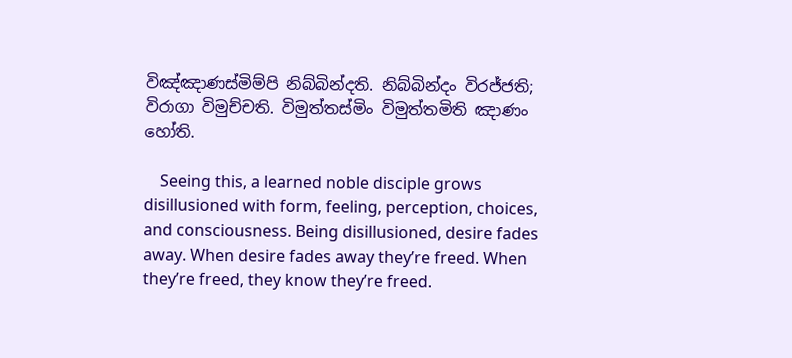විඤ්ඤාණස්මිම්පි නිබ්බින්දති. නිබ්බින්දං විරජ්ජති; විරාගා විමුච්චති. විමුත්තස්මිං විමුත්තමිති ඤාණං හෝති.

    Seeing this, a learned noble disciple grows disillusioned with form, feeling, perception, choices, and consciousness. Being disillusioned, desire fades away. When desire fades away they’re freed. When they’re freed, they know they’re freed.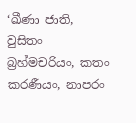‘ඛීණා ජාති, වුසිතං බ්‍රහ්මචරියං, කතං කරණීයං, නාපරං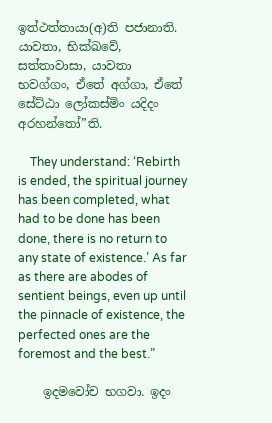ඉත්ථත්තායා(අ)ති පජානාති. යාවතා, භික්ඛවේ, සත්තාවාසා, යාවතා භවග්ගං, ඒතේ අග්ගා, ඒතේ සේට්ඨා ලෝකස්මිං යදිදං අරහන්තෝ”ති.

    They understand: ‘Rebirth is ended, the spiritual journey has been completed, what had to be done has been done, there is no return to any state of existence.’ As far as there are abodes of sentient beings, even up until the pinnacle of existence, the perfected ones are the foremost and the best.”

    ඉදමවෝච භගවා. ඉදං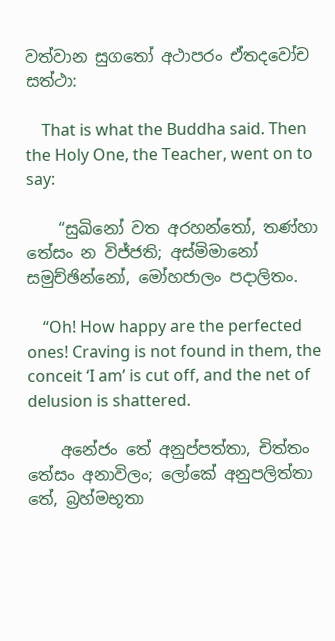වත්වාන සුගතෝ අථාපරං ඒතදවෝච සත්ථා:

    That is what the Buddha said. Then the Holy One, the Teacher, went on to say:

    “සුඛිනෝ වත අරහන්තෝ, තණ්හා තේසං න විජ්ජති; අස්මිමානෝ සමුච්ඡින්නෝ, මෝහජාලං පදාලිතං.

    “Oh! How happy are the perfected ones! Craving is not found in them, the conceit ‘I am’ is cut off, and the net of delusion is shattered.

    අනේජං තේ අනුප්පත්තා, චිත්තං තේසං අනාවිලං; ලෝකේ අනුපලිත්තා තේ, බ්‍රහ්මභූතා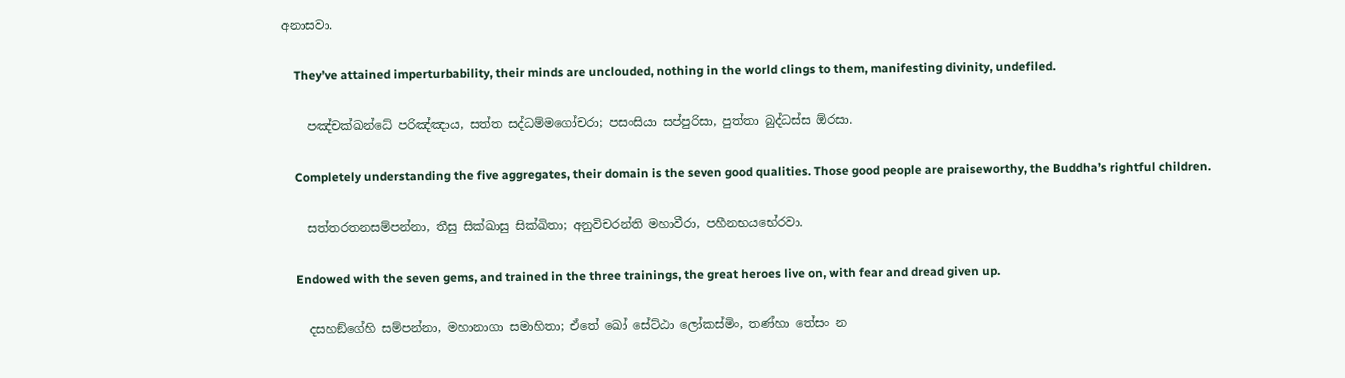අනාසවා.

    They’ve attained imperturbability, their minds are unclouded, nothing in the world clings to them, manifesting divinity, undefiled.

    පඤ්චක්ඛන්ධේ පරිඤ්ඤාය, සත්ත සද්ධම්මගෝචරා; පසංසියා සප්පුරිසා, පුත්තා බුද්ධස්ස ඕරසා.

    Completely understanding the five aggregates, their domain is the seven good qualities. Those good people are praiseworthy, the Buddha’s rightful children.

    සත්තරතනසම්පන්නා, තීසු සික්ඛාසු සික්ඛිතා; අනුවිචරන්ති මහාවීරා, පහීනභයභේරවා.

    Endowed with the seven gems, and trained in the three trainings, the great heroes live on, with fear and dread given up.

    දසහඞ්ගේහි සම්පන්නා, මහානාගා සමාහිතා; ඒතේ ඛෝ සේට්ඨා ලෝකස්මිං, තණ්හා තේසං න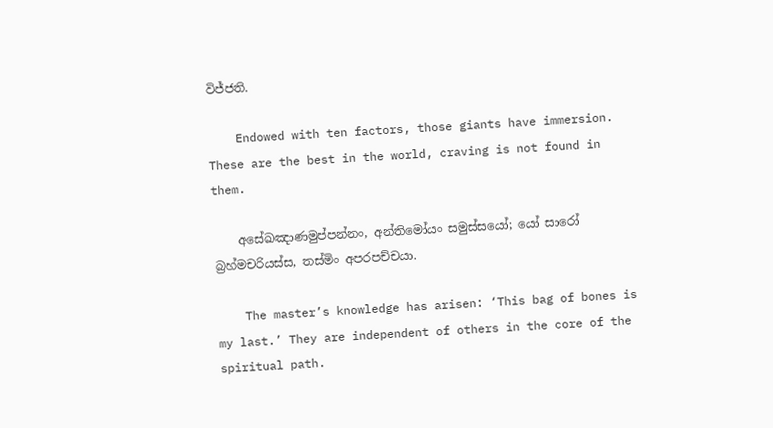විජ්ජති.

    Endowed with ten factors, those giants have immersion. These are the best in the world, craving is not found in them.

    අසේඛඤාණමුප්පන්නං, අන්තිමෝයං සමුස්සයෝ; යෝ සාරෝ බ්‍රහ්මචරියස්ස, තස්මිං අපරපච්චයා.

    The master’s knowledge has arisen: ‘This bag of bones is my last.’ They are independent of others in the core of the spiritual path.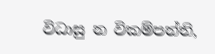විධාසු න විකම්පන්ති,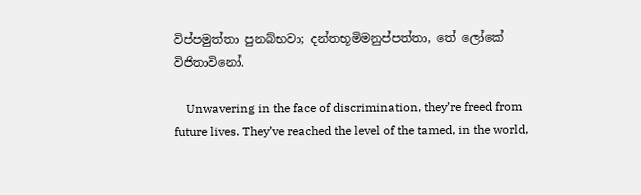විප්පමුත්තා පුනබ්භවා; දන්තභූමිමනුප්පත්තා, තේ ලෝකේ විජිතාවිනෝ.

    Unwavering in the face of discrimination, they’re freed from future lives. They’ve reached the level of the tamed, in the world,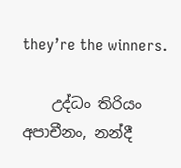they’re the winners.

    උද්ධං තිරියං අපාචීනං, නන්දී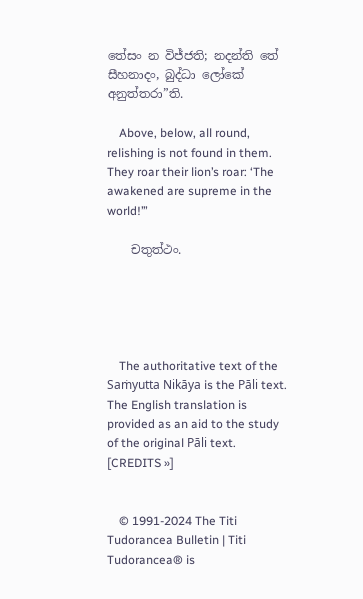තේසං න විජ්ජති; නදන්ති තේ සීහනාදං, බුද්ධා ලෝකේ අනුත්තරා”ති.

    Above, below, all round, relishing is not found in them. They roar their lion’s roar: ‘The awakened are supreme in the world!’”

    චතුත්ථං.





    The authoritative text of the Saṁyutta Nikāya is the Pāli text. The English translation is provided as an aid to the study of the original Pāli text. [CREDITS »]


    © 1991-2024 The Titi Tudorancea Bulletin | Titi Tudorancea® is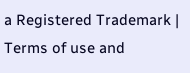a Registered Trademark | Terms of use and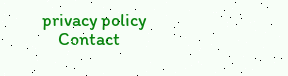privacy policy
    Contact